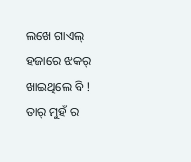ଲଖେ ଗାଏଲ୍ ହଜାରେ ଝକର୍
ଖାଇଥିଲେ ବି !
ତାର୍ ମୁହଁ ର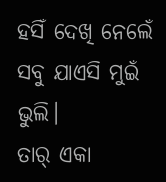ହସିଁ ଦେଖି ନେଲେଁ
ସବୁ ଯାଏସି ମୁଇଁ ଭୁଲି।
ତାର୍ ଏକା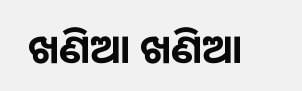ଖଣିଆ ଖଣିଆ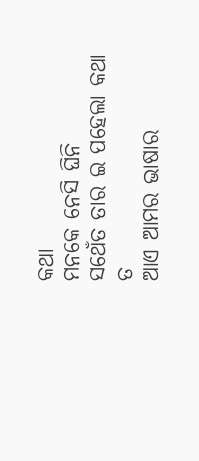କଥା
ମନକେ ନେସି ଘିନି
ସଥେଁତ ତାର ଇ ପହେଲା କଥା ତ
ଆଏ ଆମର ଭାଷାର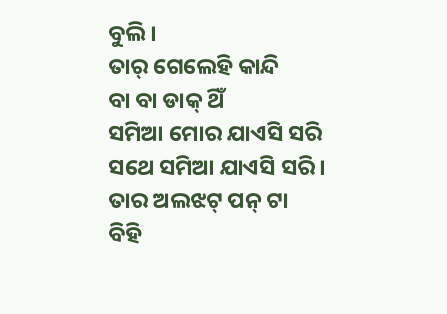ବୁଲି ।
ତାର୍ ଗେଲେହି କାନ୍ଦି
ବା ବା ଡାକ୍ ଥିଁ
ସମିଆ ମୋର ଯାଏସି ସରି
ସଥେ ସମିଆ ଯାଏସି ସରି।
ତାର ଅଲଝଟ୍ ପନ୍ ଟା
ବିହି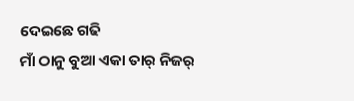ଦେଇଛେ ଗଢି
ମାଁ ଠାନୁ ବୁଆ ଏକା ତାର୍ ନିଜର୍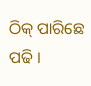ଠିକ୍ ପାରିଛେ ପଢି ।